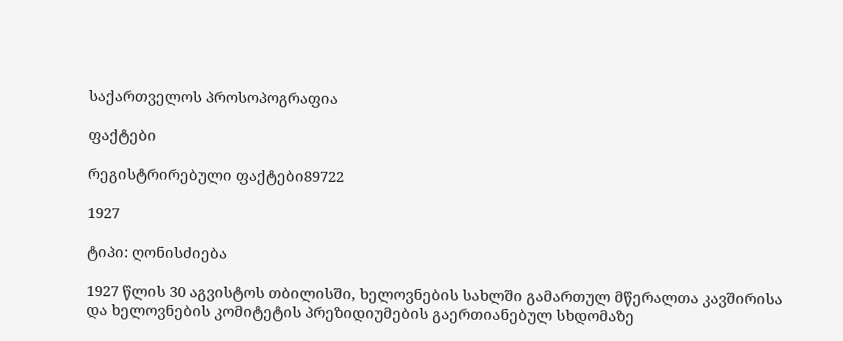საქართველოს პროსოპოგრაფია

ფაქტები

რეგისტრირებული ფაქტები89722

1927

ტიპი: ღონისძიება

1927 წლის 30 აგვისტოს თბილისში, ხელოვნების სახლში გამართულ მწერალთა კავშირისა და ხელოვნების კომიტეტის პრეზიდიუმების გაერთიანებულ სხდომაზე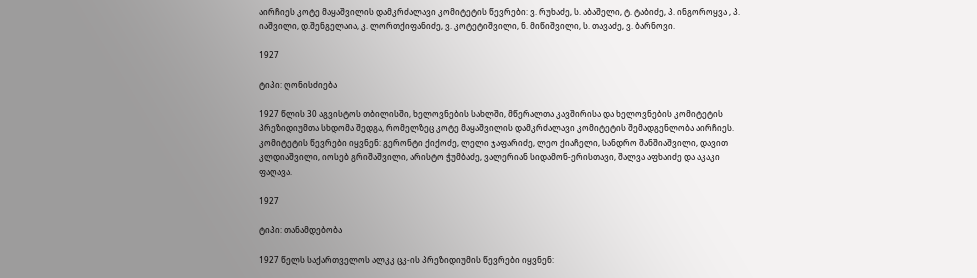აირჩიეს კოტე მაყაშვილის დამკრძალავი კომიტეტის წევრები: ვ. რუხაძე, ს. აბაშელი, ტ. ტაბიძე, პ. ინგოროყვა , პ. იაშვილი, დ.შენგელაია, კ. ლორთქიფანიძე, ვ. კოტეტიშვილი, ნ. მიწიშვილი, ს. თავაძე, ვ. ბარნოვი.

1927

ტიპი: ღონისძიება

1927 წლის 30 აგვისტოს თბილისში, ხელოვნების სახლში, მწერალთა კავშირისა და ხელოვნების კომიტეტის პრეზიდიუმთა სხდომა შედგა, რომელზეც კოტე მაყაშვილის დამკრძალავი კომიტეტის შემადგენლობა აირჩიეს. კომიტეტის წევრები იყვნენ: გერონტი ქიქოძე, ლელი ჯაფარიძე, ლეო ქიაჩელი, სანდრო შანშიაშვილი, დავით კლდიაშვილი, იოსებ გრიშაშვილი, არისტო ჭუმბაძე, ვალერიან სიდამონ-ერისთავი, შალვა აფხაიძე და აკაკი ფაღავა.

1927

ტიპი: თანამდებობა

1927 წელს საქართველოს ალკკ ცკ-ის პრეზიდიუმის წევრები იყვნენ: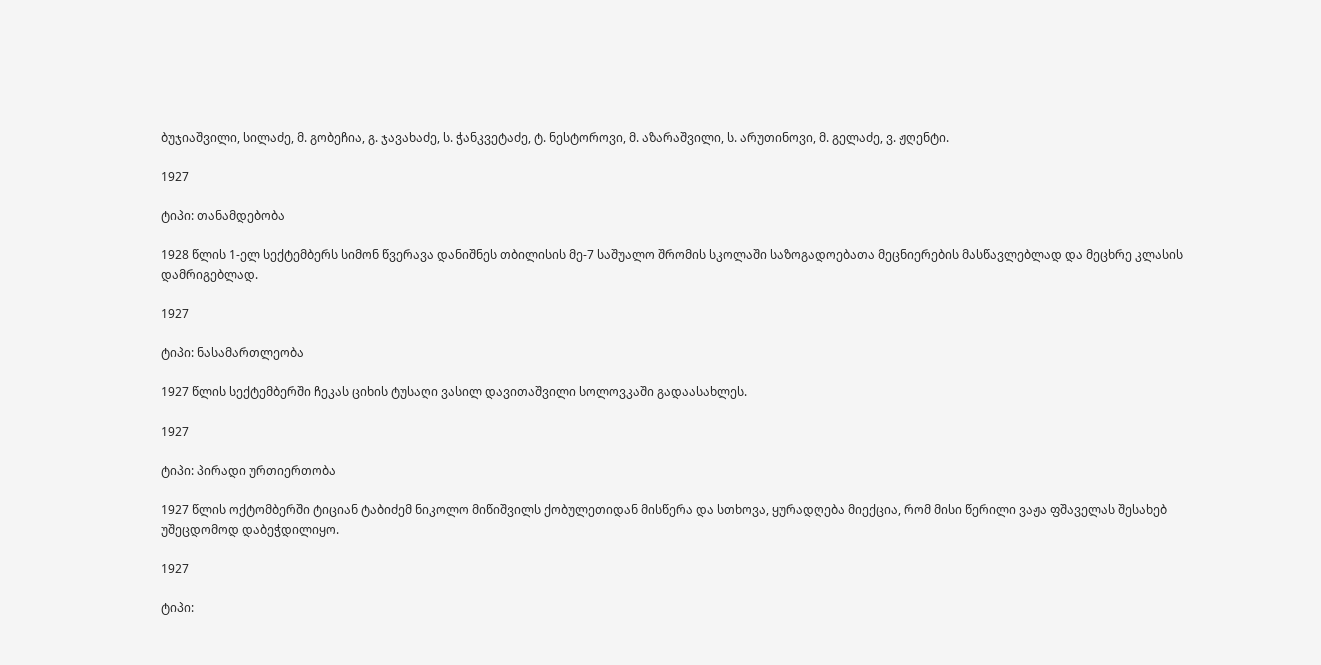ბუჯიაშვილი, სილაძე, მ. გობეჩია, გ. ჯავახაძე, ს. ჭანკვეტაძე, ტ. ნესტოროვი, მ. აზარაშვილი, ს. არუთინოვი, მ. გელაძე, ვ. ჟღენტი.

1927

ტიპი: თანამდებობა

1928 წლის 1-ელ სექტემბერს სიმონ წვერავა დანიშნეს თბილისის მე-7 საშუალო შრომის სკოლაში საზოგადოებათა მეცნიერების მასწავლებლად და მეცხრე კლასის დამრიგებლად.

1927

ტიპი: ნასამართლეობა

1927 წლის სექტემბერში ჩეკას ციხის ტუსაღი ვასილ დავითაშვილი სოლოვკაში გადაასახლეს.

1927

ტიპი: პირადი ურთიერთობა

1927 წლის ოქტომბერში ტიციან ტაბიძემ ნიკოლო მიწიშვილს ქობულეთიდან მისწერა და სთხოვა, ყურადღება მიექცია, რომ მისი წერილი ვაჟა ფშაველას შესახებ უშეცდომოდ დაბეჭდილიყო.

1927

ტიპი: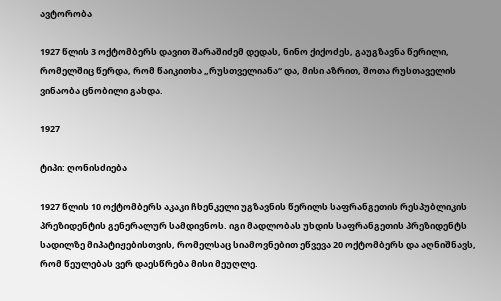ავტორობა

1927 წლის 3 ოქტომბერს დავით შარაშიძემ დედას, ნინო ქიქოძეს, გაუგზავნა წერილი, რომელშიც წერდა, რომ წაიკითხა „რუსთველიანა“ და, მისი აზრით, შოთა რუსთაველის ვინაობა ცნობილი გახდა.

1927

ტიპი: ღონისძიება

1927 წლის 10 ოქტომბერს აკაკი ჩხენკელი უგზავნის წერილს საფრანგეთის რესპუბლიკის პრეზიდენტის გენერალურ სამდივნოს. იგი მადლობას უხდის საფრანგეთის პრეზიდენტს სადილზე მიპატიჟებისთვის, რომელსაც სიამოვნებით ეწვევა 20 ოქტომბერს და აღნიშნავს, რომ წეულებას ვერ დაესწრება მისი მეუღლე.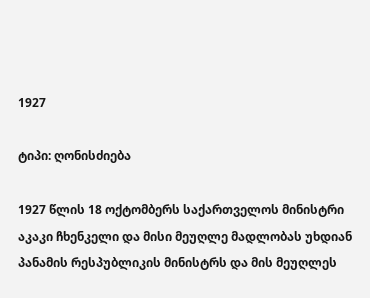1927

ტიპი: ღონისძიება

1927 წლის 18 ოქტომბერს საქართველოს მინისტრი აკაკი ჩხენკელი და მისი მეუღლე მადლობას უხდიან პანამის რესპუბლიკის მინისტრს და მის მეუღლეს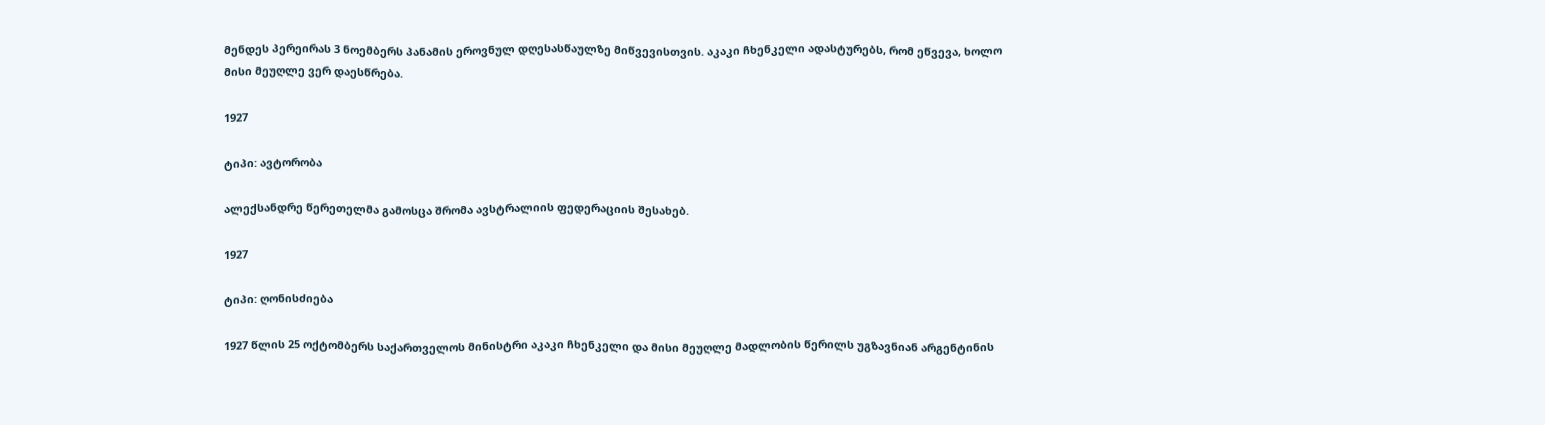მენდეს პერეირას 3 ნოემბერს პანამის ეროვნულ დღესასწაულზე მიწვევისთვის. აკაკი ჩხენკელი ადასტურებს, რომ ეწვევა, ხოლო მისი მეუღლე ვერ დაესწრება.

1927

ტიპი: ავტორობა

ალექსანდრე წერეთელმა გამოსცა შრომა ავსტრალიის ფედერაციის შესახებ.

1927

ტიპი: ღონისძიება

1927 წლის 25 ოქტომბერს საქართველოს მინისტრი აკაკი ჩხენკელი და მისი მეუღლე მადლობის წერილს უგზავნიან არგენტინის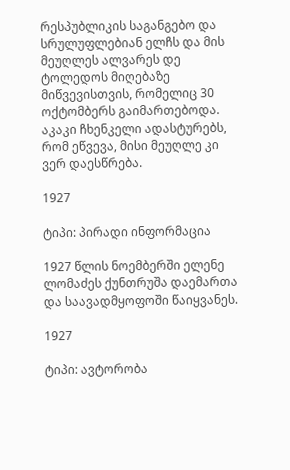რესპუბლიკის საგანგებო და სრულუფლებიან ელჩს და მის მეუღლეს ალვარეს დე ტოლედოს მიღებაზე მიწვევისთვის, რომელიც 30 ოქტომბერს გაიმართებოდა. აკაკი ჩხენკელი ადასტურებს, რომ ეწვევა, მისი მეუღლე კი ვერ დაესწრება.

1927

ტიპი: პირადი ინფორმაცია

1927 წლის ნოემბერში ელენე ლომაძეს ქუნთრუშა დაემართა და საავადმყოფოში წაიყვანეს.

1927

ტიპი: ავტორობა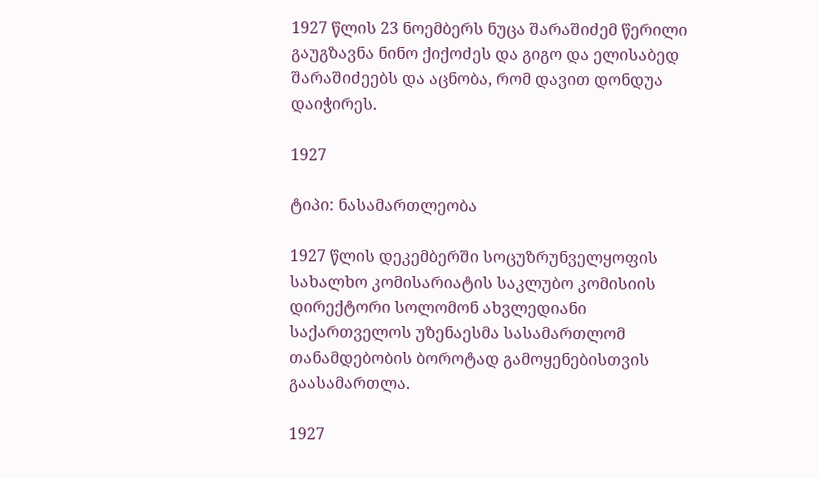1927 წლის 23 ნოემბერს ნუცა შარაშიძემ წერილი გაუგზავნა ნინო ქიქოძეს და გიგო და ელისაბედ შარაშიძეებს და აცნობა, რომ დავით დონდუა დაიჭირეს.

1927

ტიპი: ნასამართლეობა

1927 წლის დეკემბერში სოცუზრუნველყოფის სახალხო კომისარიატის საკლუბო კომისიის დირექტორი სოლომონ ახვლედიანი საქართველოს უზენაესმა სასამართლომ თანამდებობის ბოროტად გამოყენებისთვის გაასამართლა.

1927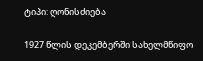ტიპი: ღონისძიება

1927 წლის დეკემბერში სახელმწიფო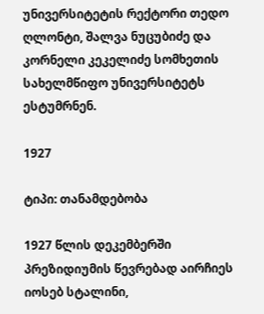უნივერსიტეტის რექტორი თედო ღლონტი, შალვა ნუცუბიძე და კორნელი კეკელიძე სომხეთის სახელმწიფო უნივერსიტეტს ესტუმრნენ.

1927

ტიპი: თანამდებობა

1927 წლის დეკემბერში პრეზიდიუმის წევრებად აირჩიეს იოსებ სტალინი,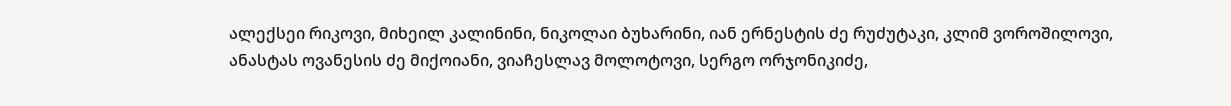ალექსეი რიკოვი, მიხეილ კალინინი, ნიკოლაი ბუხარინი, იან ერნესტის ძე რუძუტაკი, კლიმ ვოროშილოვი, ანასტას ოვანესის ძე მიქოიანი, ვიაჩესლავ მოლოტოვი, სერგო ორჯონიკიძე,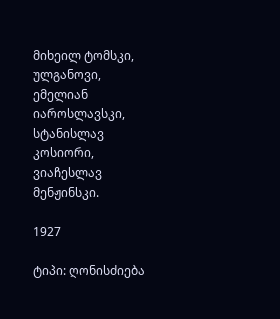მიხეილ ტომსკი, ულგანოვი, ემელიან იაროსლავსკი, სტანისლავ კოსიორი, ვიაჩესლავ მენჟინსკი.

1927

ტიპი: ღონისძიება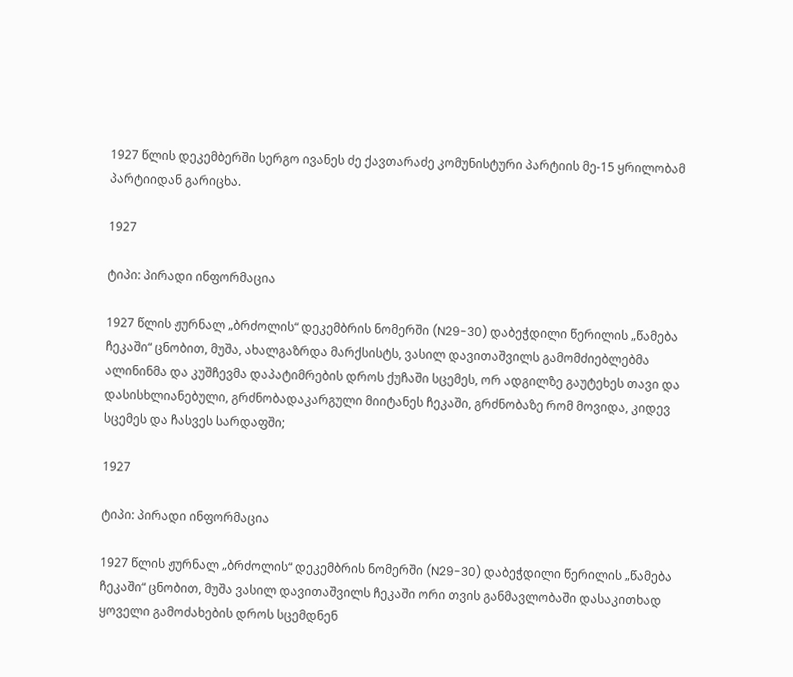1927 წლის დეკემბერში სერგო ივანეს ძე ქავთარაძე კომუნისტური პარტიის მე-15 ყრილობამ პარტიიდან გარიცხა.

1927

ტიპი: პირადი ინფორმაცია

1927 წლის ჟურნალ „ბრძოლის“ დეკემბრის ნომერში (N29-30) დაბეჭდილი წერილის „წამება ჩეკაში“ ცნობით, მუშა, ახალგაზრდა მარქსისტს, ვასილ დავითაშვილს გამომძიებლებმა ალინინმა და კუშჩევმა დაპატიმრების დროს ქუჩაში სცემეს, ორ ადგილზე გაუტეხეს თავი და დასისხლიანებული, გრძნობადაკარგული მიიტანეს ჩეკაში, გრძნობაზე რომ მოვიდა, კიდევ სცემეს და ჩასვეს სარდაფში;

1927

ტიპი: პირადი ინფორმაცია

1927 წლის ჟურნალ „ბრძოლის“ დეკემბრის ნომერში (N29-30) დაბეჭდილი წერილის „წამება ჩეკაში“ ცნობით, მუშა ვასილ დავითაშვილს ჩეკაში ორი თვის განმავლობაში დასაკითხად ყოველი გამოძახების დროს სცემდნენ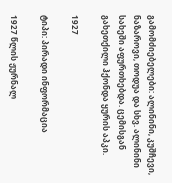გამომძიებელები: ალინინი, კუშჩევი, ნაზაროვი, თოდუა და სხვ. ალინინი სახეში აფურთხებდა. ცემისგან გახეთქილი ჰქონდა ყურის აპკი.

1927

ტიპი: პირადი ინფორმაცია

1927 წლის ჟურნალ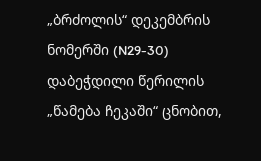„ბრძოლის“ დეკემბრის ნომერში (N29-30) დაბეჭდილი წერილის „წამება ჩეკაში“ ცნობით,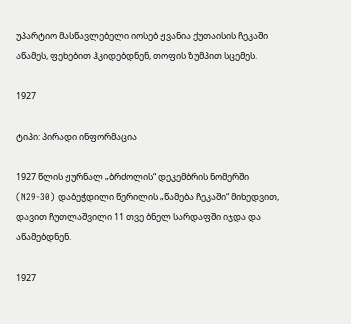უპარტიო მასწავლებელი იოსებ ჟვანია ქუთაისის ჩეკაში აწამეს, ფეხებით ჰკიდებდნენ, თოფის ზუმპით სცემეს.

1927

ტიპი: პირადი ინფორმაცია

1927 წლის ჟურნალ „ბრძოლის“ დეკემბრის ნომერში (N29-30) დაბეჭდილი წერილის „წამება ჩეკაში“ მიხედვით, დავით ჩუთლაშვილი 11 თვე ბნელ სარდაფში იჯდა და აწამებდნენ.

1927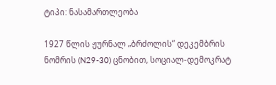ტიპი: ნასამართლეობა

1927 წლის ჟურნალ „ბრძოლის“ დეკემბრის ნომრის (N29-30) ცნობით, სოციალ-დემოკრატ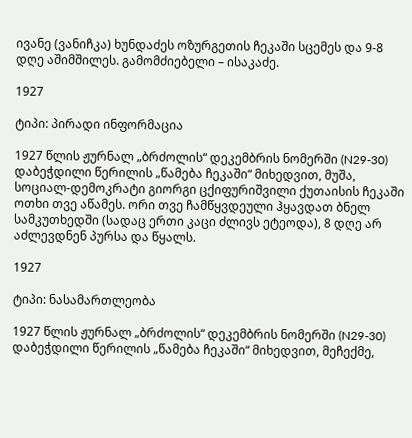ივანე (ვანიჩკა) ხუნდაძეს ოზურგეთის ჩეკაში სცემეს და 9-8 დღე აშიმშილეს. გამომძიებელი – ისაკაძე.

1927

ტიპი: პირადი ინფორმაცია

1927 წლის ჟურნალ „ბრძოლის“ დეკემბრის ნომერში (N29-30) დაბეჭდილი წერილის „წამება ჩეკაში“ მიხედვით, მუშა, სოციალ-დემოკრატი გიორგი ცქიფურიშვილი ქუთაისის ჩეკაში ოთხი თვე აწამეს. ორი თვე ჩამწყვდეული ჰყავდათ ბნელ სამკუთხედში (სადაც ერთი კაცი ძლივს ეტეოდა), 8 დღე არ აძლევდნენ პურსა და წყალს.

1927

ტიპი: ნასამართლეობა

1927 წლის ჟურნალ „ბრძოლის“ დეკემბრის ნომერში (N29-30) დაბეჭდილი წერილის „წამება ჩეკაში“ მიხედვით, მეჩექმე,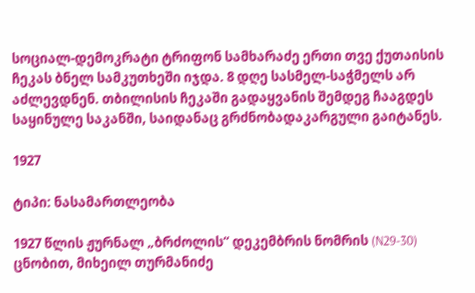სოციალ-დემოკრატი ტრიფონ სამხარაძე ერთი თვე ქუთაისის ჩეკას ბნელ სამკუთხეში იჯდა. 8 დღე სასმელ-საჭმელს არ აძლევდნენ. თბილისის ჩეკაში გადაყვანის შემდეგ ჩააგდეს საყინულე საკანში, საიდანაც გრძნობადაკარგული გაიტანეს.

1927

ტიპი: ნასამართლეობა

1927 წლის ჟურნალ „ბრძოლის“ დეკემბრის ნომრის (N29-30) ცნობით, მიხეილ თურმანიძე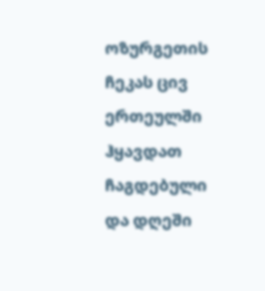ოზურგეთის ჩეკას ცივ ერთეულში ჰყავდათ ჩაგდებული და დღეში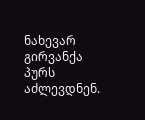ნახევარ გირვანქა პურს აძლევდნენ.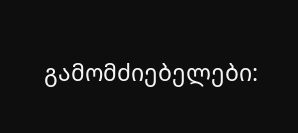გამომძიებელები: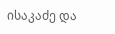ისაკაძე და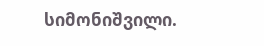სიმონიშვილი.